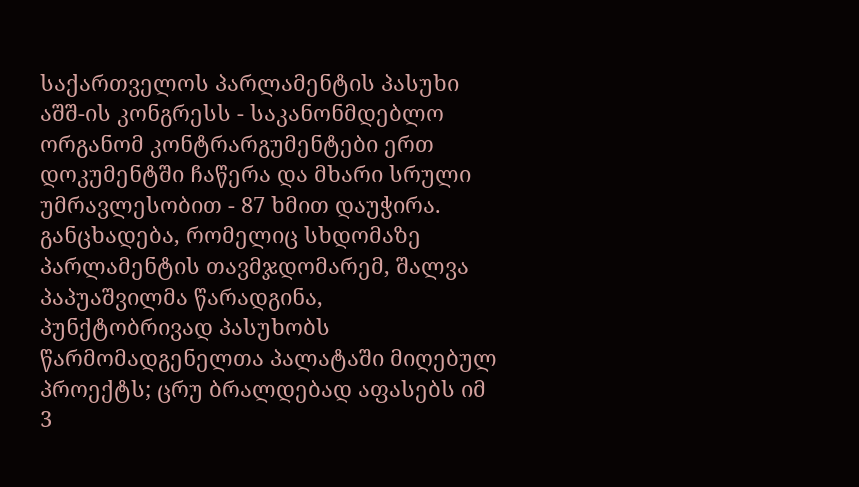საქართველოს პარლამენტის პასუხი აშშ-ის კონგრესს - საკანონმდებლო ორგანომ კონტრარგუმენტები ერთ დოკუმენტში ჩაწერა და მხარი სრული უმრავლესობით - 87 ხმით დაუჭირა.
განცხადება, რომელიც სხდომაზე პარლამენტის თავმჯდომარემ, შალვა პაპუაშვილმა წარადგინა, პუნქტობრივად პასუხობს წარმომადგენელთა პალატაში მიღებულ პროექტს; ცრუ ბრალდებად აფასებს იმ 3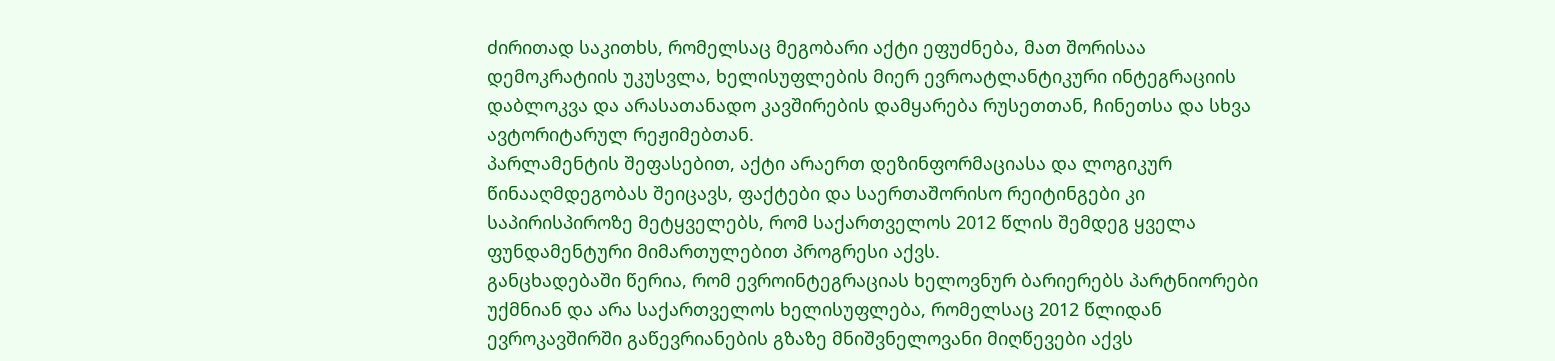ძირითად საკითხს, რომელსაც მეგობარი აქტი ეფუძნება, მათ შორისაა დემოკრატიის უკუსვლა, ხელისუფლების მიერ ევროატლანტიკური ინტეგრაციის დაბლოკვა და არასათანადო კავშირების დამყარება რუსეთთან, ჩინეთსა და სხვა ავტორიტარულ რეჟიმებთან.
პარლამენტის შეფასებით, აქტი არაერთ დეზინფორმაციასა და ლოგიკურ წინააღმდეგობას შეიცავს, ფაქტები და საერთაშორისო რეიტინგები კი საპირისპიროზე მეტყველებს, რომ საქართველოს 2012 წლის შემდეგ ყველა ფუნდამენტური მიმართულებით პროგრესი აქვს.
განცხადებაში წერია, რომ ევროინტეგრაციას ხელოვნურ ბარიერებს პარტნიორები უქმნიან და არა საქართველოს ხელისუფლება, რომელსაც 2012 წლიდან ევროკავშირში გაწევრიანების გზაზე მნიშვნელოვანი მიღწევები აქვს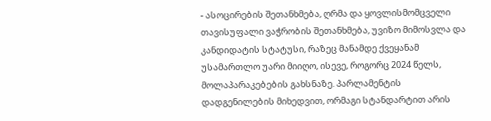- ასოცირების შეთანხმება, ღრმა და ყოვლისმომცველი თავისუფალი ვაჭრობის შეთანხმება, უვიზო მიმოსვლა და კანდიდატის სტატუსი, რაზეც მანამდე ქვეყანამ უსამართლო უარი მიიღო, ისევე, როგორც 2024 წელს, მოლაპარაკებების გახსნაზე. პარლამენტის დადგენილების მიხედვით, ორმაგი სტანდარტით არის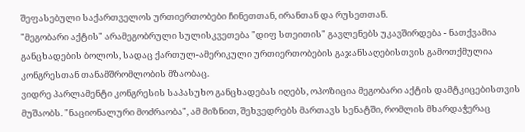შეფასებული საქართველოს ურთიერთობები ჩინეთთან, ირანთან და რუსეთთან.
"მეგობარი აქტის" არამეგობრული სულისკვეთება "დიფ სთეითის" გავლენებს უკავშირდება - ნათქვამია განცხადების ბოლოს, სადაც ქართულ-ამერიკული ურთიერთობების გაჯანსაღებისთვის გამოთქმულია კონგრესთან თანამშრომლობის მზაობაც.
ვიდრე პარლამენტი კონგრესის საპასუხო განცხადებას იღებს, ოპოზიცია მეგობარი აქტის დამტკიცებისთვის მუშაობს. "ნაციონალური მოძრაობა", ამ მიზნით, შეხვედრებს მართავს სენატში, რომლის მხარდაჭერაც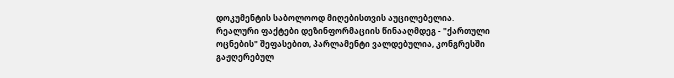დოკუმენტის საბოლოოდ მიღებისთვის აუცილებელია.
რეალური ფაქტები დეზინფორმაციის წინააღმდეგ - "ქართული ოცნების" შეფასებით, პარლამენტი ვალდებულია, კონგრესში გაჟღერებულ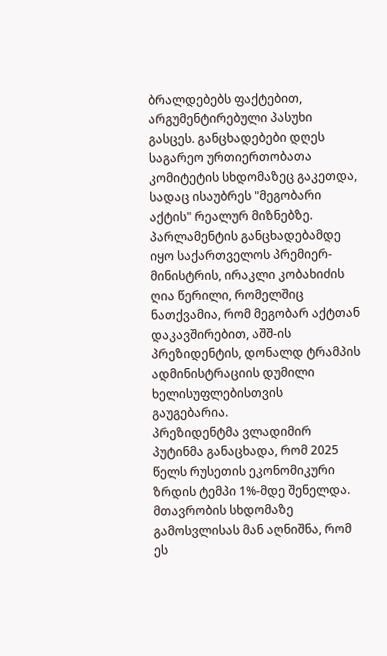ბრალდებებს ფაქტებით, არგუმენტირებული პასუხი გასცეს. განცხადებები დღეს საგარეო ურთიერთობათა კომიტეტის სხდომაზეც გაკეთდა, სადაც ისაუბრეს "მეგობარი აქტის" რეალურ მიზნებზე.
პარლამენტის განცხადებამდე იყო საქართველოს პრემიერ-მინისტრის, ირაკლი კობახიძის ღია წერილი, რომელშიც ნათქვამია, რომ მეგობარ აქტთან დაკავშირებით, აშშ-ის პრეზიდენტის, დონალდ ტრამპის ადმინისტრაციის დუმილი ხელისუფლებისთვის გაუგებარია.
პრეზიდენტმა ვლადიმირ პუტინმა განაცხადა, რომ 2025 წელს რუსეთის ეკონომიკური ზრდის ტემპი 1%-მდე შენელდა.
მთავრობის სხდომაზე გამოსვლისას მან აღნიშნა, რომ ეს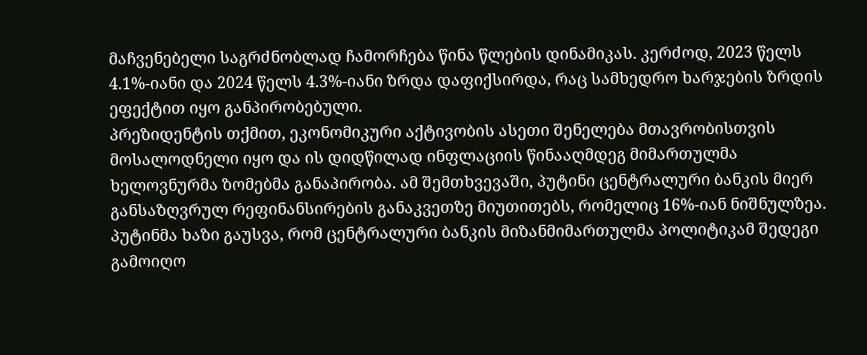მაჩვენებელი საგრძნობლად ჩამორჩება წინა წლების დინამიკას. კერძოდ, 2023 წელს 4.1%-იანი და 2024 წელს 4.3%-იანი ზრდა დაფიქსირდა, რაც სამხედრო ხარჯების ზრდის ეფექტით იყო განპირობებული.
პრეზიდენტის თქმით, ეკონომიკური აქტივობის ასეთი შენელება მთავრობისთვის მოსალოდნელი იყო და ის დიდწილად ინფლაციის წინააღმდეგ მიმართულმა ხელოვნურმა ზომებმა განაპირობა. ამ შემთხვევაში, პუტინი ცენტრალური ბანკის მიერ განსაზღვრულ რეფინანსირების განაკვეთზე მიუთითებს, რომელიც 16%-იან ნიშნულზეა.
პუტინმა ხაზი გაუსვა, რომ ცენტრალური ბანკის მიზანმიმართულმა პოლიტიკამ შედეგი გამოიღო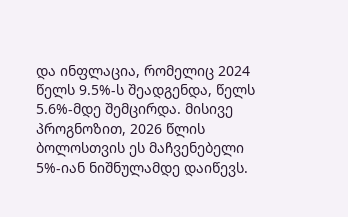და ინფლაცია, რომელიც 2024 წელს 9.5%-ს შეადგენდა, წელს 5.6%-მდე შემცირდა. მისივე პროგნოზით, 2026 წლის ბოლოსთვის ეს მაჩვენებელი 5%-იან ნიშნულამდე დაიწევს.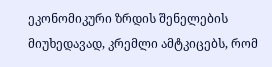ეკონომიკური ზრდის შენელების მიუხედავად, კრემლი ამტკიცებს, რომ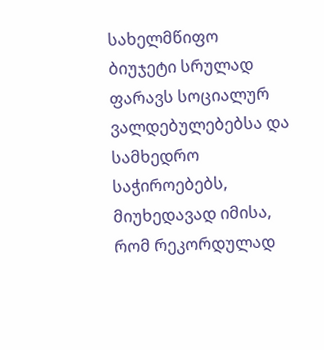სახელმწიფო ბიუჯეტი სრულად ფარავს სოციალურ ვალდებულებებსა და სამხედრო საჭიროებებს, მიუხედავად იმისა, რომ რეკორდულად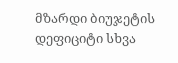მზარდი ბიუჯეტის დეფიციტი სხვა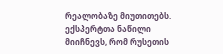რეალობაზე მიუთითებს.
ექსპერტთა ნაწილი მიიჩნევს, რომ რუსეთის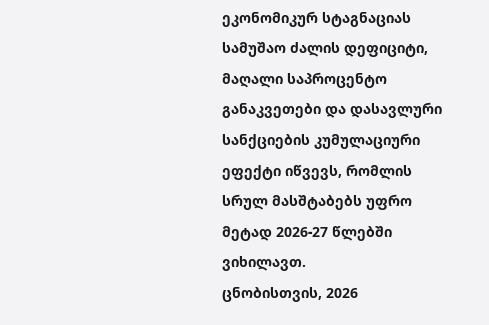ეკონომიკურ სტაგნაციას სამუშაო ძალის დეფიციტი, მაღალი საპროცენტო განაკვეთები და დასავლური სანქციების კუმულაციური ეფექტი იწვევს, რომლის სრულ მასშტაბებს უფრო მეტად 2026-27 წლებში ვიხილავთ.
ცნობისთვის, 2026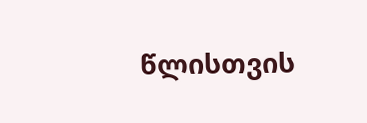წლისთვის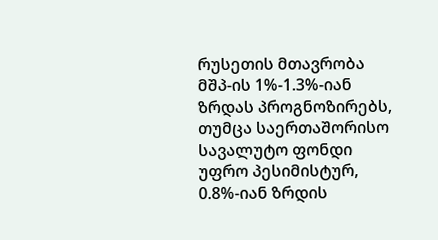რუსეთის მთავრობა მშპ-ის 1%-1.3%-იან ზრდას პროგნოზირებს, თუმცა საერთაშორისო სავალუტო ფონდი უფრო პესიმისტურ, 0.8%-იან ზრდის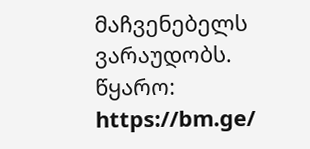მაჩვენებელს ვარაუდობს.
წყარო: https://bm.ge/